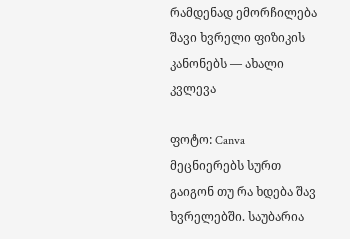რამდენად ემორჩილება შავი ხვრელი ფიზიკის კანონებს — ახალი კვლევა

ფოტო: Canva
მეცნიერებს სურთ გაიგონ თუ რა ხდება შავ ხვრელებში. საუბარია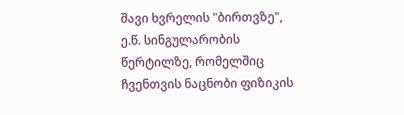შავი ხვრელის "ბირთვზე", ე.წ. სინგულარობის წერტილზე, რომელშიც ჩვენთვის ნაცნობი ფიზიკის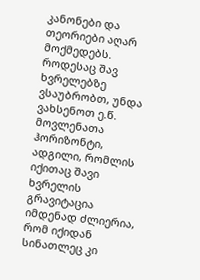კანონები და თეორიები აღარ მოქმედებს.
როდესაც შავ ხვრელებზე ვსაუბრობთ, უნდა ვახსენოთ ე.წ. მოვლენათა ჰორიზონტი, ადგილი, რომლის იქითაც შავი ხვრელის გრავიტაცია იმდენად ძლიერია, რომ იქიდან სინათლეც კი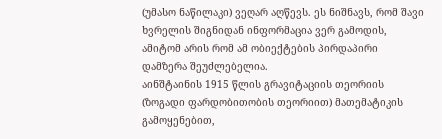(უმასო ნაწილაკი) ვეღარ აღწევს. ეს ნიშნავს, რომ შავი ხვრელის შიგნიდან ინფორმაცია ვერ გამოდის, ამიტომ არის რომ ამ ობიექტების პირდაპირი დამზერა შეუძლებელია.
აინშტაინის 1915 წლის გრავიტაციის თეორიის (ზოგადი ფარდობითობის თეორიით) მათემატიკის გამოყენებით,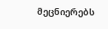მეცნიერებს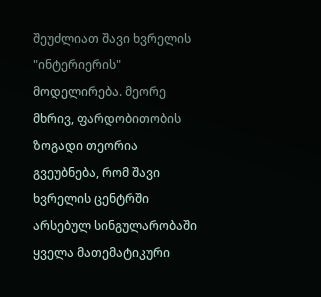შეუძლიათ შავი ხვრელის "ინტერიერის" მოდელირება. მეორე მხრივ, ფარდობითობის ზოგადი თეორია გვეუბნება, რომ შავი ხვრელის ცენტრში არსებულ სინგულარობაში ყველა მათემატიკური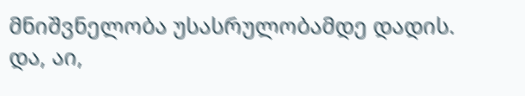მნიშვნელობა უსასრულობამდე დადის.
და, აი,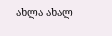ახლა ახალ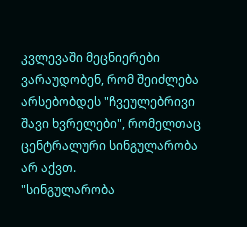კვლევაში მეცნიერები ვარაუდობენ, რომ შეიძლება არსებობდეს "ჩვეულებრივი შავი ხვრელები", რომელთაც ცენტრალური სინგულარობა არ აქვთ.
"სინგულარობა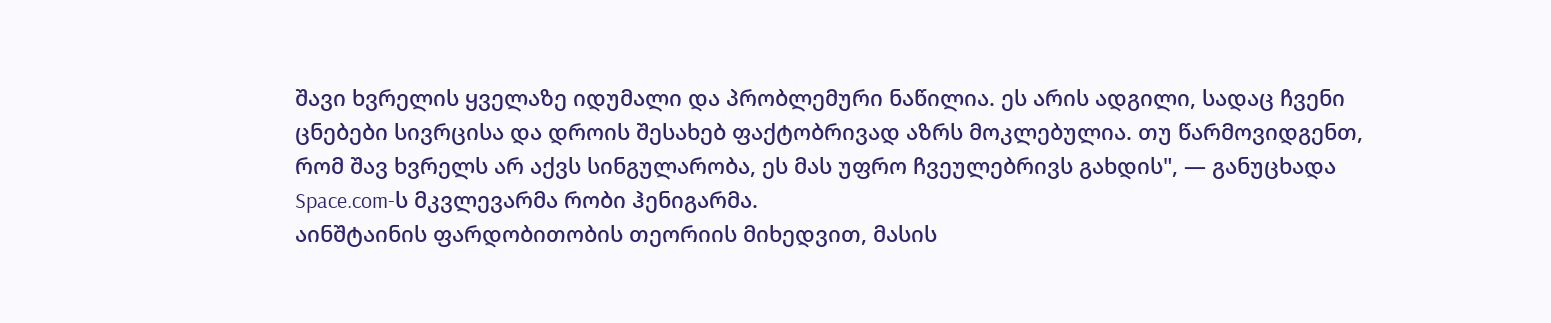შავი ხვრელის ყველაზე იდუმალი და პრობლემური ნაწილია. ეს არის ადგილი, სადაც ჩვენი ცნებები სივრცისა და დროის შესახებ ფაქტობრივად აზრს მოკლებულია. თუ წარმოვიდგენთ, რომ შავ ხვრელს არ აქვს სინგულარობა, ეს მას უფრო ჩვეულებრივს გახდის", — განუცხადა Space.com-ს მკვლევარმა რობი ჰენიგარმა.
აინშტაინის ფარდობითობის თეორიის მიხედვით, მასის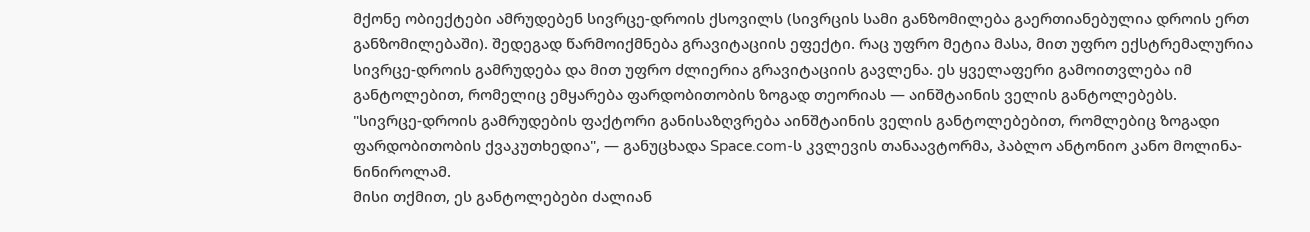მქონე ობიექტები ამრუდებენ სივრცე-დროის ქსოვილს (სივრცის სამი განზომილება გაერთიანებულია დროის ერთ განზომილებაში). შედეგად წარმოიქმნება გრავიტაციის ეფექტი. რაც უფრო მეტია მასა, მით უფრო ექსტრემალურია სივრცე-დროის გამრუდება და მით უფრო ძლიერია გრავიტაციის გავლენა. ეს ყველაფერი გამოითვლება იმ განტოლებით, რომელიც ემყარება ფარდობითობის ზოგად თეორიას — აინშტაინის ველის განტოლებებს.
"სივრცე-დროის გამრუდების ფაქტორი განისაზღვრება აინშტაინის ველის განტოლებებით, რომლებიც ზოგადი ფარდობითობის ქვაკუთხედია", — განუცხადა Space.com-ს კვლევის თანაავტორმა, პაბლო ანტონიო კანო მოლინა-ნინიროლამ.
მისი თქმით, ეს განტოლებები ძალიან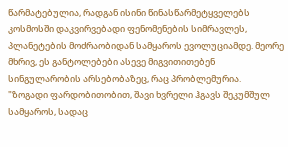წარმატებულია, რადგან ისინი წინასწარმეტყველებს კოსმოსში დაკვირვებადი ფენომენების სიმრავლეს, პლანეტების მოძრაობიდან სამყაროს ევოლუციამდე. მეორე მხრივ, ეს განტოლებები ასევე მიგვითითებენ სინგულარობის არსებობაზეც, რაც პრობლემურია.
"ზოგადი ფარდობითობით, შავი ხვრელი ჰგავს შეკუმშულ სამყაროს, სადაც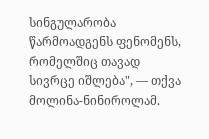სინგულარობა წარმოადგენს ფენომენს, რომელშიც თავად სივრცე იშლება", — თქვა მოლინა-ნინიროლამ.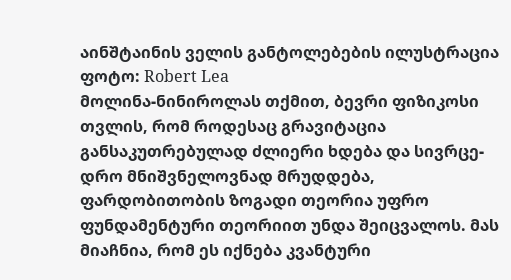აინშტაინის ველის განტოლებების ილუსტრაცია
ფოტო: Robert Lea
მოლინა-ნინიროლას თქმით, ბევრი ფიზიკოსი თვლის, რომ როდესაც გრავიტაცია განსაკუთრებულად ძლიერი ხდება და სივრცე-დრო მნიშვნელოვნად მრუდდება, ფარდობითობის ზოგადი თეორია უფრო ფუნდამენტური თეორიით უნდა შეიცვალოს. მას მიაჩნია, რომ ეს იქნება კვანტური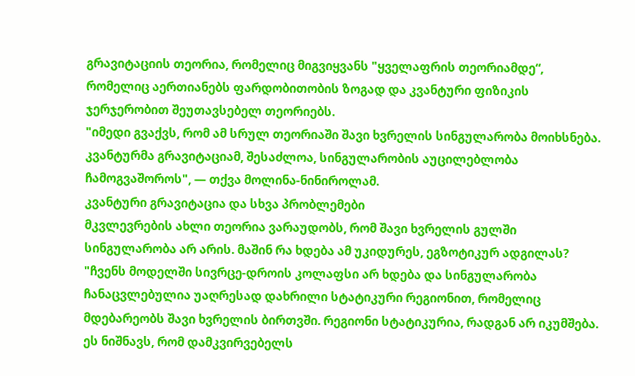გრავიტაციის თეორია, რომელიც მიგვიყვანს "ყველაფრის თეორიამდე“, რომელიც აერთიანებს ფარდობითობის ზოგად და კვანტური ფიზიკის ჯერჯერობით შეუთავსებელ თეორიებს.
"იმედი გვაქვს, რომ ამ სრულ თეორიაში შავი ხვრელის სინგულარობა მოიხსნება. კვანტურმა გრავიტაციამ, შესაძლოა, სინგულარობის აუცილებლობა ჩამოგვაშოროს", — თქვა მოლინა-ნინიროლამ.
კვანტური გრავიტაცია და სხვა პრობლემები
მკვლევრების ახლი თეორია ვარაუდობს, რომ შავი ხვრელის გულში სინგულარობა არ არის. მაშინ რა ხდება ამ უკიდურეს, ეგზოტიკურ ადგილას?
"ჩვენს მოდელში სივრცე-დროის კოლაფსი არ ხდება და სინგულარობა ჩანაცვლებულია უაღრესად დახრილი სტატიკური რეგიონით, რომელიც მდებარეობს შავი ხვრელის ბირთვში. რეგიონი სტატიკურია, რადგან არ იკუმშება. ეს ნიშნავს, რომ დამკვირვებელს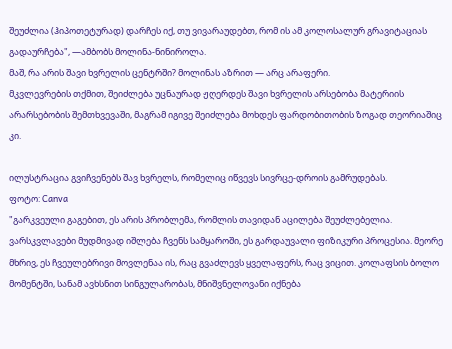შეუძლია (ჰიპოთეტურად) დარჩეს იქ, თუ ვივარაუდებთ, რომ ის ამ კოლოსალურ გრავიტაციას გადაურჩება", —ამბობს მოლინა-ნინიროლა.
მაშ, რა არის შავი ხვრელის ცენტრში? მოლინას აზრით — არც არაფერი.
მკვლევრების თქმით, შეიძლება უცნაურად ჟღერდეს შავი ხვრელის არსებობა მატერიის არარსებობის შემთხვევაში, მაგრამ იგივე შეიძლება მოხდეს ფარდობითობის ზოგად თეორიაშიც კი.

ილუსტრაცია გვიჩვენებს შავ ხვრელს, რომელიც იწვევს სივრცე-დროის გამრუდებას.
ფოტო: Canva
"გარკვეული გაგებით, ეს არის პრობლემა, რომლის თავიდან აცილება შეუძლებელია. ვარსკვლავები მუდმივად იშლება ჩვენს სამყაროში, ეს გარდაუვალი ფიზიკური პროცესია. მეორე მხრივ, ეს ჩვეულებრივი მოვლენაა ის, რაც გვაძლევს ყველაფერს, რაც ვიცით. კოლაფსის ბოლო მომენტში, სანამ ავხსნით სინგულარობას, მნიშვნელოვანი იქნება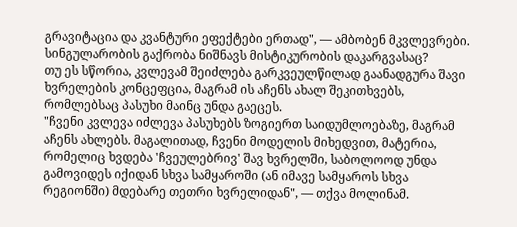გრავიტაცია და კვანტური ეფექტები ერთად", — ამბობენ მკვლევრები.
სინგულარობის გაქრობა ნიშნავს მისტიკურობის დაკარგვასაც?
თუ ეს სწორია, კვლევამ შეიძლება გარკვეულწილად გაანადგურა შავი ხვრელების კონცეფცია, მაგრამ ის აჩენს ახალ შეკითხვებს, რომლებსაც პასუხი მაინც უნდა გაეცეს.
"ჩვენი კვლევა იძლევა პასუხებს ზოგიერთ საიდუმლოებაზე, მაგრამ აჩენს ახლებს. მაგალითად, ჩვენი მოდელის მიხედვით, მატერია, რომელიც ხვდება 'ჩვეულებრივ' შავ ხვრელში, საბოლოოდ უნდა გამოვიდეს იქიდან სხვა სამყაროში (ან იმავე სამყაროს სხვა რეგიონში) მდებარე თეთრი ხვრელიდან", — თქვა მოლინამ.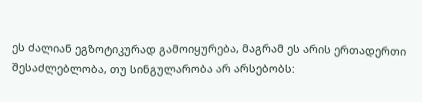ეს ძალიან ეგზოტიკურად გამოიყურება, მაგრამ ეს არის ერთადერთი შესაძლებლობა, თუ სინგულარობა არ არსებობს: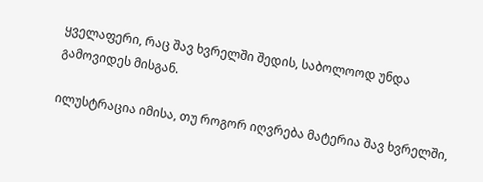ყველაფერი, რაც შავ ხვრელში შედის, საბოლოოდ უნდა გამოვიდეს მისგან.

ილუსტრაცია იმისა, თუ როგორ იღვრება მატერია შავ ხვრელში,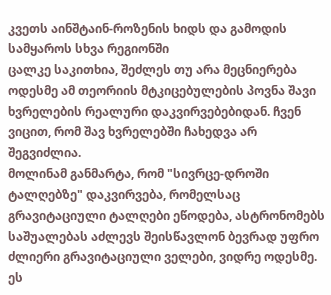კვეთს აინშტაინ-როზენის ხიდს და გამოდის სამყაროს სხვა რეგიონში
ცალკე საკითხია, შეძლეს თუ არა მეცნიერება ოდესმე ამ თეორიის მტკიცებულების პოვნა შავი ხვრელების რეალური დაკვირვებებიდან. ჩვენ ვიცით, რომ შავ ხვრელებში ჩახედვა არ შეგვიძლია.
მოლინამ განმარტა, რომ "სივრცე-დროში ტალღებზე" დაკვირვება, რომელსაც გრავიტაციული ტალღები ეწოდება, ასტრონომებს საშუალებას აძლევს შეისწავლონ ბევრად უფრო ძლიერი გრავიტაციული ველები, ვიდრე ოდესმე. ეს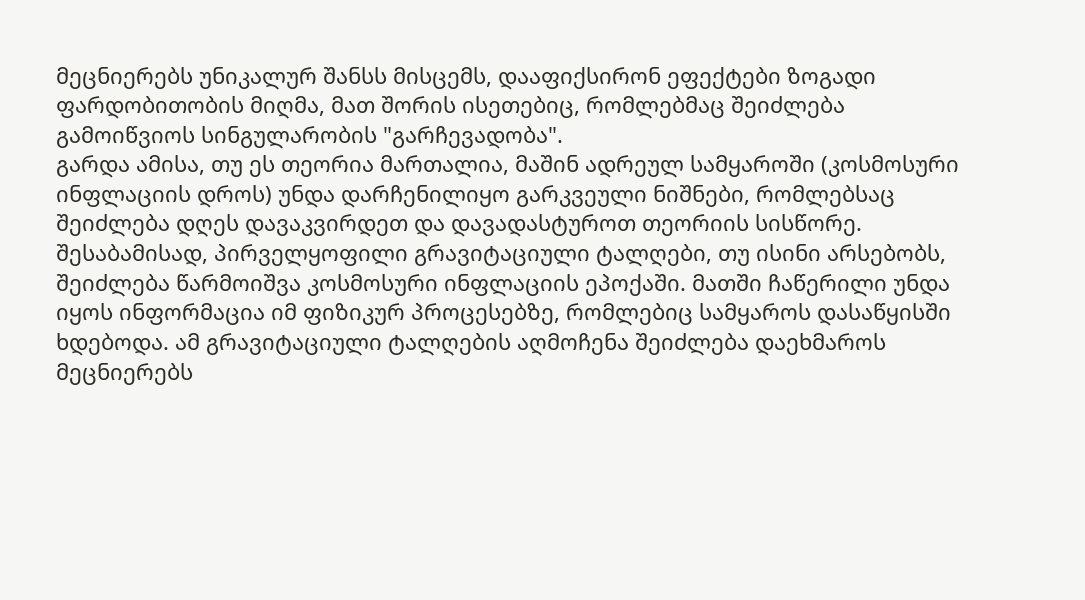მეცნიერებს უნიკალურ შანსს მისცემს, დააფიქსირონ ეფექტები ზოგადი ფარდობითობის მიღმა, მათ შორის ისეთებიც, რომლებმაც შეიძლება გამოიწვიოს სინგულარობის "გარჩევადობა".
გარდა ამისა, თუ ეს თეორია მართალია, მაშინ ადრეულ სამყაროში (კოსმოსური ინფლაციის დროს) უნდა დარჩენილიყო გარკვეული ნიშნები, რომლებსაც შეიძლება დღეს დავაკვირდეთ და დავადასტუროთ თეორიის სისწორე.
შესაბამისად, პირველყოფილი გრავიტაციული ტალღები, თუ ისინი არსებობს, შეიძლება წარმოიშვა კოსმოსური ინფლაციის ეპოქაში. მათში ჩაწერილი უნდა იყოს ინფორმაცია იმ ფიზიკურ პროცესებზე, რომლებიც სამყაროს დასაწყისში ხდებოდა. ამ გრავიტაციული ტალღების აღმოჩენა შეიძლება დაეხმაროს მეცნიერებს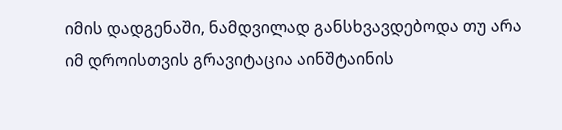იმის დადგენაში, ნამდვილად განსხვავდებოდა თუ არა იმ დროისთვის გრავიტაცია აინშტაინის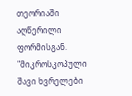თეორიაში აღწერილი ფორმისგან.
"მიკროსკოპული შავი ხვრელები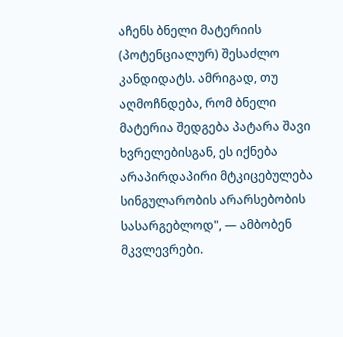აჩენს ბნელი მატერიის (პოტენციალურ) შესაძლო კანდიდატს. ამრიგად, თუ აღმოჩნდება, რომ ბნელი მატერია შედგება პატარა შავი ხვრელებისგან, ეს იქნება არაპირდაპირი მტკიცებულება სინგულარობის არარსებობის სასარგებლოდ", — ამბობენ მკვლევრები.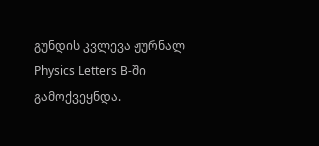გუნდის კვლევა ჟურნალ Physics Letters B-ში გამოქვეყნდა.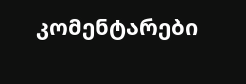კომენტარები